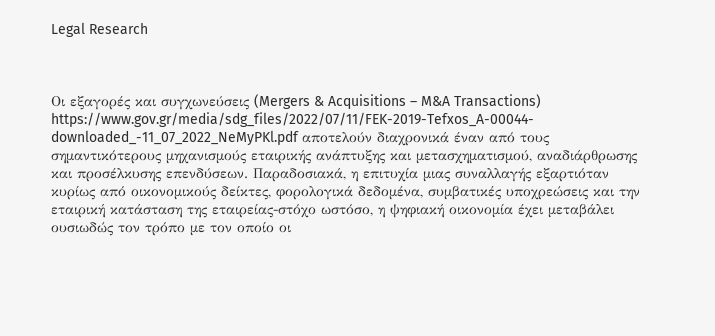Legal Research



Οι εξαγορές και συγχωνεύσεις (Mergers & Acquisitions – M&A Transactions) https://www.gov.gr/media/sdg_files/2022/07/11/FEK-2019-Tefxos_A-00044-downloaded_-11_07_2022_NeMyPKl.pdf αποτελούν διαχρονικά έναν από τους σημαντικότερους μηχανισμούς εταιρικής ανάπτυξης και μετασχηματισμού, αναδιάρθρωσης και προσέλκυσης επενδύσεων. Παραδοσιακά, η επιτυχία μιας συναλλαγής εξαρτιόταν κυρίως από οικονομικούς δείκτες, φορολογικά δεδομένα, συμβατικές υποχρεώσεις και την εταιρική κατάσταση της εταιρείας-στόχο ωστόσο, η ψηφιακή οικονομία έχει μεταβάλει ουσιωδώς τον τρόπο με τον οποίο οι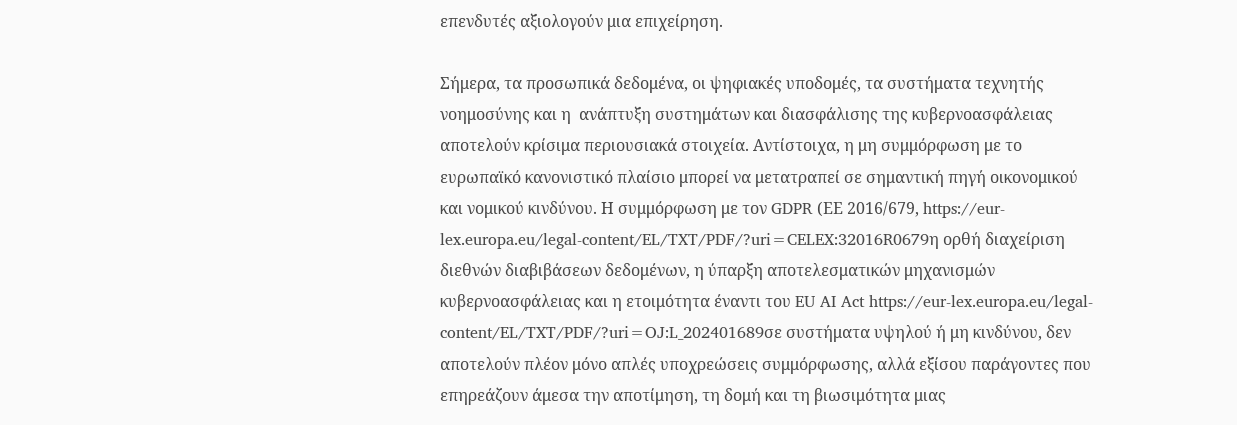επενδυτές αξιολογούν μια επιχείρηση.

Σήμερα, τα προσωπικά δεδομένα, οι ψηφιακές υποδομές, τα συστήματα τεχνητής νοημοσύνης και η  ανάπτυξη συστημάτων και διασφάλισης της κυβερνοασφάλειας αποτελούν κρίσιμα περιουσιακά στοιχεία. Αντίστοιχα, η μη συμμόρφωση με το ευρωπαϊκό κανονιστικό πλαίσιο μπορεί να μετατραπεί σε σημαντική πηγή οικονομικού και νομικού κινδύνου. Η συμμόρφωση με τον GDPR (ΕΕ 2016/679, https://eur-lex.europa.eu/legal-content/EL/TXT/PDF/?uri=CELEX:32016R0679η ορθή διαχείριση διεθνών διαβιβάσεων δεδομένων, η ύπαρξη αποτελεσματικών μηχανισμών κυβερνοασφάλειας και η ετοιμότητα έναντι του EU AI Act https://eur-lex.europa.eu/legal-content/EL/TXT/PDF/?uri=OJ:L_202401689σε συστήματα υψηλού ή μη κινδύνου, δεν αποτελούν πλέον μόνο απλές υποχρεώσεις συμμόρφωσης, αλλά εξίσου παράγοντες που επηρεάζουν άμεσα την αποτίμηση, τη δομή και τη βιωσιμότητα μιας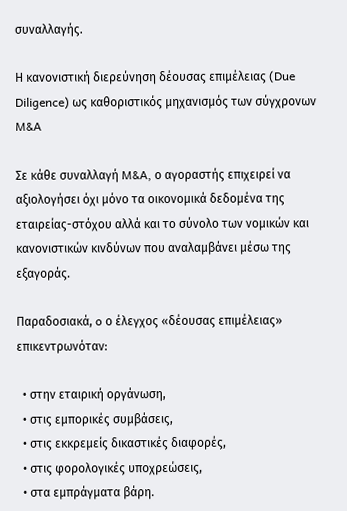συναλλαγής.

Η κανονιστική διερεύνηση δέουσας επιμέλειας (Due Diligence) ως καθοριστικός μηχανισμός των σύγχρονων M&A

Σε κάθε συναλλαγή M&A, ο αγοραστής επιχειρεί να αξιολογήσει όχι μόνο τα οικονομικά δεδομένα της εταιρείας-στόχου αλλά και το σύνολο των νομικών και κανονιστικών κινδύνων που αναλαμβάνει μέσω της εξαγοράς.

Παραδοσιακά, o ο έλεγχος «δέουσας επιμέλειας» επικεντρωνόταν:

  • στην εταιρική οργάνωση,
  • στις εμπορικές συμβάσεις,
  • στις εκκρεμείς δικαστικές διαφορές,
  • στις φορολογικές υποχρεώσεις,
  • στα εμπράγματα βάρη.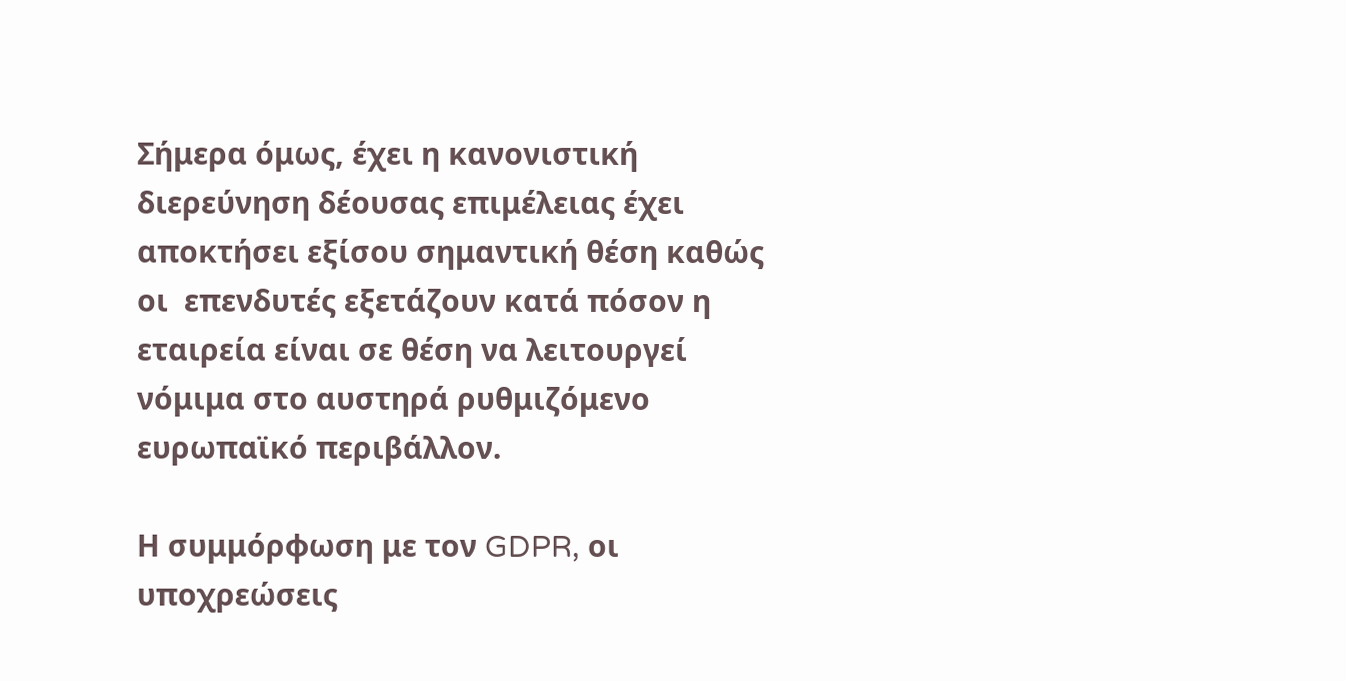Σήμερα όμως, έχει η κανονιστική διερεύνηση δέουσας επιμέλειας έχει αποκτήσει εξίσου σημαντική θέση καθώς οι  επενδυτές εξετάζουν κατά πόσον η εταιρεία είναι σε θέση να λειτουργεί νόμιμα στο αυστηρά ρυθμιζόμενο ευρωπαϊκό περιβάλλον.

Η συμμόρφωση με τον GDPR, οι υποχρεώσεις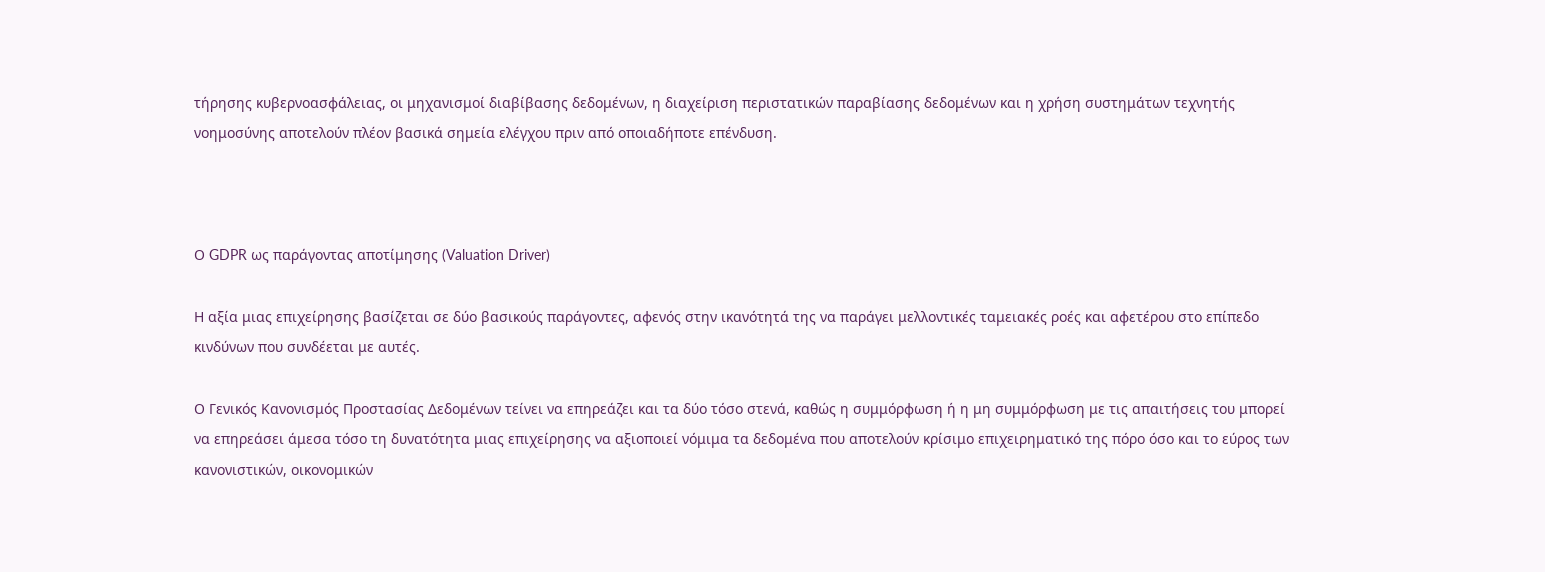τήρησης κυβερνοασφάλειας, οι μηχανισμοί διαβίβασης δεδομένων, η διαχείριση περιστατικών παραβίασης δεδομένων και η χρήση συστημάτων τεχνητής νοημοσύνης αποτελούν πλέον βασικά σημεία ελέγχου πριν από οποιαδήποτε επένδυση.



Ο GDPR ως παράγοντας αποτίμησης (Valuation Driver)

Η αξία μιας επιχείρησης βασίζεται σε δύο βασικούς παράγοντες, αφενός στην ικανότητά της να παράγει μελλοντικές ταμειακές ροές και αφετέρου στο επίπεδο κινδύνων που συνδέεται με αυτές.

Ο Γενικός Κανονισμός Προστασίας Δεδομένων τείνει να επηρεάζει και τα δύο τόσο στενά, καθώς η συμμόρφωση ή η μη συμμόρφωση με τις απαιτήσεις του μπορεί να επηρεάσει άμεσα τόσο τη δυνατότητα μιας επιχείρησης να αξιοποιεί νόμιμα τα δεδομένα που αποτελούν κρίσιμο επιχειρηματικό της πόρο όσο και το εύρος των κανονιστικών, οικονομικών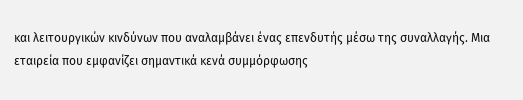και λειτουργικών κινδύνων που αναλαμβάνει ένας επενδυτής μέσω της συναλλαγής. Μια εταιρεία που εμφανίζει σημαντικά κενά συμμόρφωσης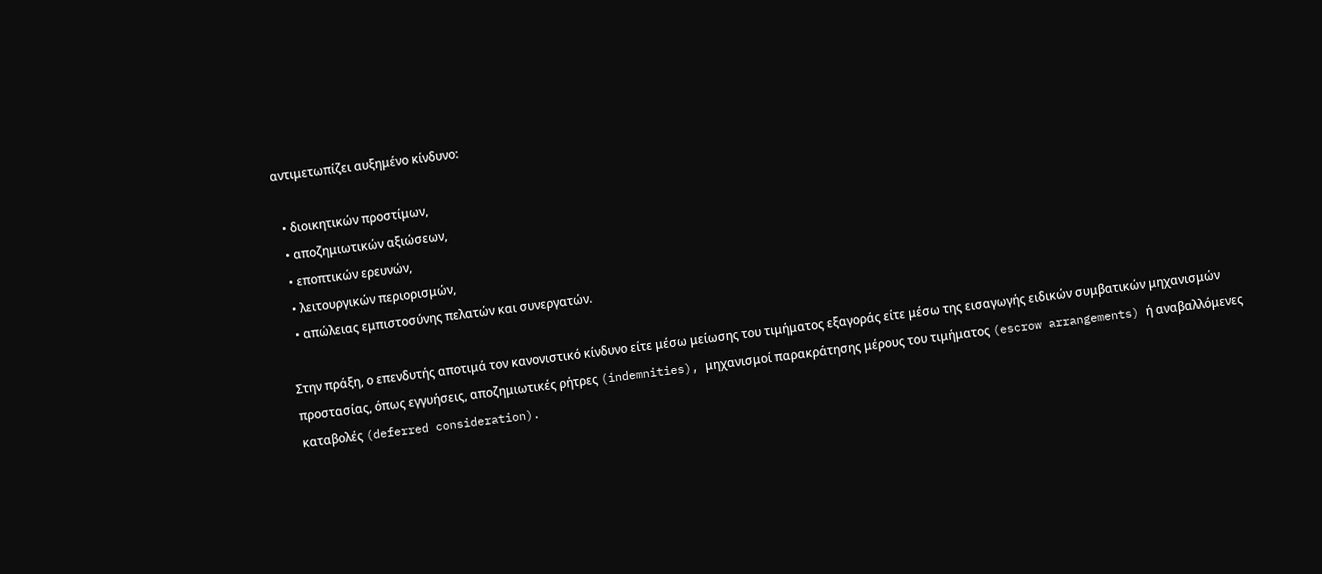αντιμετωπίζει αυξημένο κίνδυνο:

  • διοικητικών προστίμων,
  • αποζημιωτικών αξιώσεων,
  • εποπτικών ερευνών,
  • λειτουργικών περιορισμών,
  • απώλειας εμπιστοσύνης πελατών και συνεργατών.

Στην πράξη, ο επενδυτής αποτιμά τον κανονιστικό κίνδυνο είτε μέσω μείωσης του τιμήματος εξαγοράς είτε μέσω της εισαγωγής ειδικών συμβατικών μηχανισμών προστασίας, όπως εγγυήσεις, αποζημιωτικές ρήτρες (indemnities), μηχανισμοί παρακράτησης μέρους του τιμήματος (escrow arrangements) ή αναβαλλόμενες καταβολές (deferred consideration).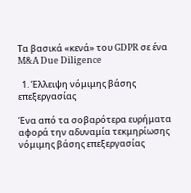Τα βασικά «κενά» του GDPR σε ένα M&A Due Diligence

  1. Έλλειψη νόμιμης βάσης επεξεργασίας

Ένα από τα σοβαρότερα ευρήματα αφορά την αδυναμία τεκμηρίωσης νόμιμης βάσης επεξεργασίας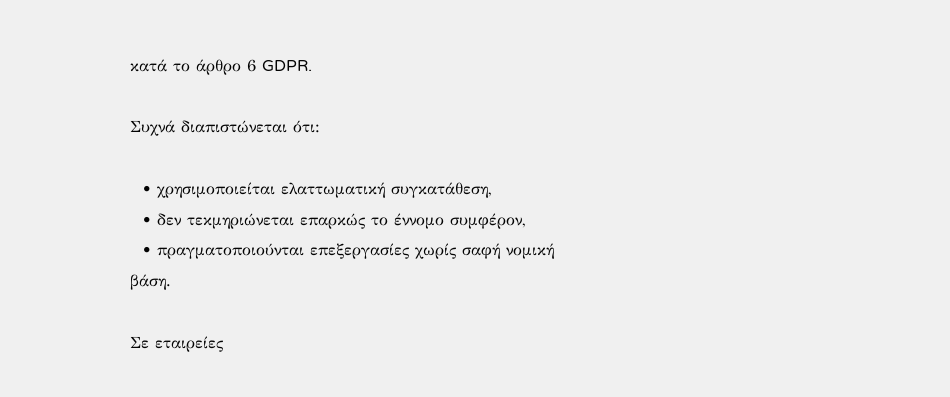κατά το άρθρο 6 GDPR.

Συχνά διαπιστώνεται ότι:

  • χρησιμοποιείται ελαττωματική συγκατάθεση,
  • δεν τεκμηριώνεται επαρκώς το έννομο συμφέρον,
  • πραγματοποιούνται επεξεργασίες χωρίς σαφή νομική βάση.

Σε εταιρείες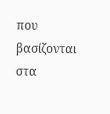που βασίζονται στα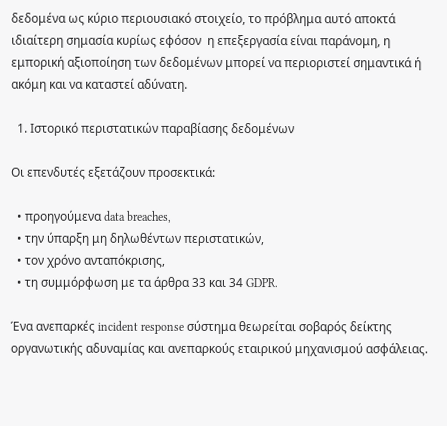δεδομένα ως κύριο περιουσιακό στοιχείο, το πρόβλημα αυτό αποκτά ιδιαίτερη σημασία κυρίως εφόσον  η επεξεργασία είναι παράνομη, η εμπορική αξιοποίηση των δεδομένων μπορεί να περιοριστεί σημαντικά ή ακόμη και να καταστεί αδύνατη.

  1. Ιστορικό περιστατικών παραβίασης δεδομένων

Οι επενδυτές εξετάζουν προσεκτικά:

  • προηγούμενα data breaches,
  • την ύπαρξη μη δηλωθέντων περιστατικών,
  • τον χρόνο ανταπόκρισης,
  • τη συμμόρφωση με τα άρθρα 33 και 34 GDPR.

Ένα ανεπαρκές incident response σύστημα θεωρείται σοβαρός δείκτης οργανωτικής αδυναμίας και ανεπαρκούς εταιρικού μηχανισμού ασφάλειας.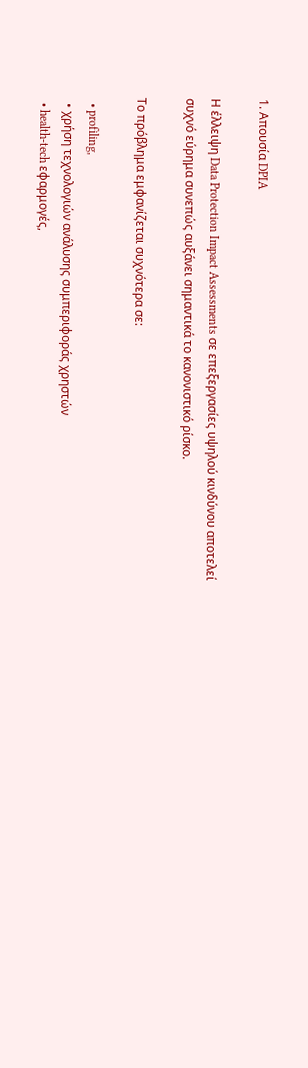1. Απουσία DPIA

Η έλλειψη Data Protection Impact Assessments σε επεξεργασίες υψηλού κινδύνου αποτελεί συχνό εύρημα συνεπώς αυξάνει σημαντικά το κανονιστικό ρίσκο.

Το πρόβλημα εμφανίζεται συχνότερα σε:

  • profiling,
  • χρήση τεχνολογιών ανάλυσης συμπεριφοράς χρηστών
  • health-tech εφαρμογές,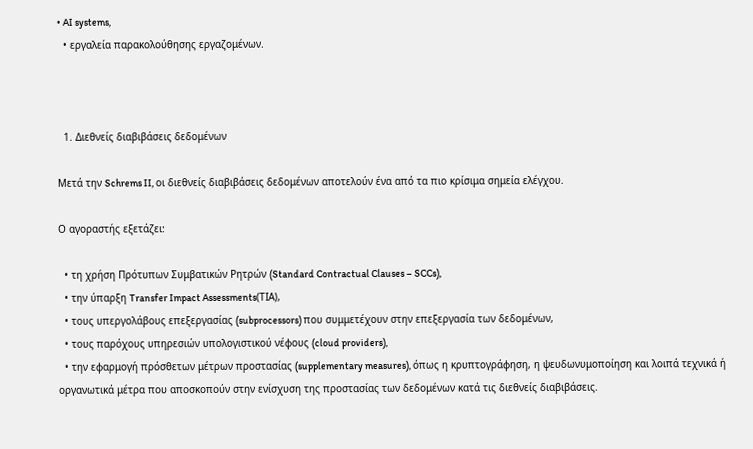• AI systems,
  • εργαλεία παρακολούθησης εργαζομένων.



  1. Διεθνείς διαβιβάσεις δεδομένων

Μετά την Schrems II, οι διεθνείς διαβιβάσεις δεδομένων αποτελούν ένα από τα πιο κρίσιμα σημεία ελέγχου.

Ο αγοραστής εξετάζει:

  • τη χρήση Πρότυπων Συμβατικών Ρητρών (Standard Contractual Clauses – SCCs),
  • την ύπαρξη Transfer Impact Assessments(ΤΙΑ),
  • τους υπεργολάβους επεξεργασίας (subprocessors) που συμμετέχουν στην επεξεργασία των δεδομένων,
  • τους παρόχους υπηρεσιών υπολογιστικού νέφους (cloud providers),
  • την εφαρμογή πρόσθετων μέτρων προστασίας (supplementary measures), όπως η κρυπτογράφηση, η ψευδωνυμοποίηση και λοιπά τεχνικά ή οργανωτικά μέτρα που αποσκοπούν στην ενίσχυση της προστασίας των δεδομένων κατά τις διεθνείς διαβιβάσεις.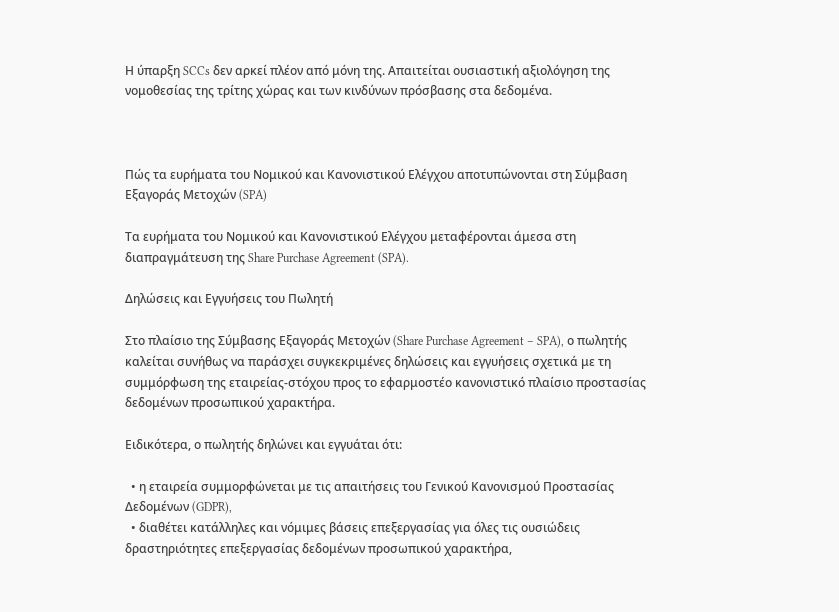Η ύπαρξη SCCs δεν αρκεί πλέον από μόνη της. Απαιτείται ουσιαστική αξιολόγηση της νομοθεσίας της τρίτης χώρας και των κινδύνων πρόσβασης στα δεδομένα.



Πώς τα ευρήματα του Νομικού και Κανονιστικού Ελέγχου αποτυπώνονται στη Σύμβαση Εξαγοράς Μετοχών (SPA)

Τα ευρήματα του Νομικού και Κανονιστικού Ελέγχου μεταφέρονται άμεσα στη διαπραγμάτευση της Share Purchase Agreement (SPA).

Δηλώσεις και Εγγυήσεις του Πωλητή

Στο πλαίσιο της Σύμβασης Εξαγοράς Μετοχών (Share Purchase Agreement – SPA), ο πωλητής καλείται συνήθως να παράσχει συγκεκριμένες δηλώσεις και εγγυήσεις σχετικά με τη συμμόρφωση της εταιρείας-στόχου προς το εφαρμοστέο κανονιστικό πλαίσιο προστασίας δεδομένων προσωπικού χαρακτήρα.

Ειδικότερα, ο πωλητής δηλώνει και εγγυάται ότι:

  • η εταιρεία συμμορφώνεται με τις απαιτήσεις του Γενικού Κανονισμού Προστασίας Δεδομένων (GDPR),
  • διαθέτει κατάλληλες και νόμιμες βάσεις επεξεργασίας για όλες τις ουσιώδεις δραστηριότητες επεξεργασίας δεδομένων προσωπικού χαρακτήρα,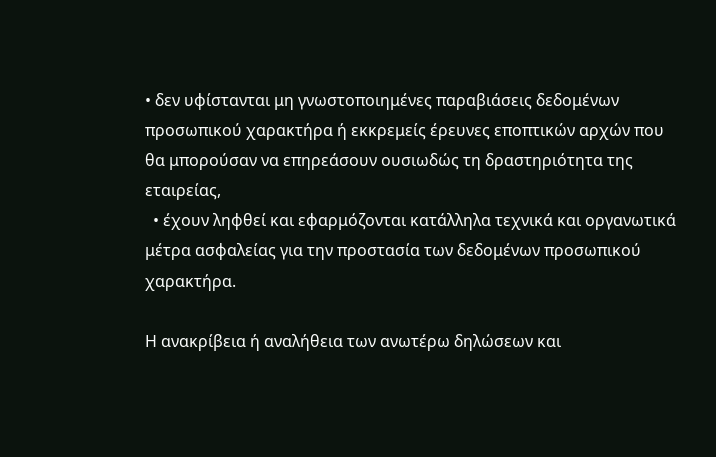• δεν υφίστανται μη γνωστοποιημένες παραβιάσεις δεδομένων προσωπικού χαρακτήρα ή εκκρεμείς έρευνες εποπτικών αρχών που θα μπορούσαν να επηρεάσουν ουσιωδώς τη δραστηριότητα της εταιρείας,
  • έχουν ληφθεί και εφαρμόζονται κατάλληλα τεχνικά και οργανωτικά μέτρα ασφαλείας για την προστασία των δεδομένων προσωπικού χαρακτήρα.

Η ανακρίβεια ή αναλήθεια των ανωτέρω δηλώσεων και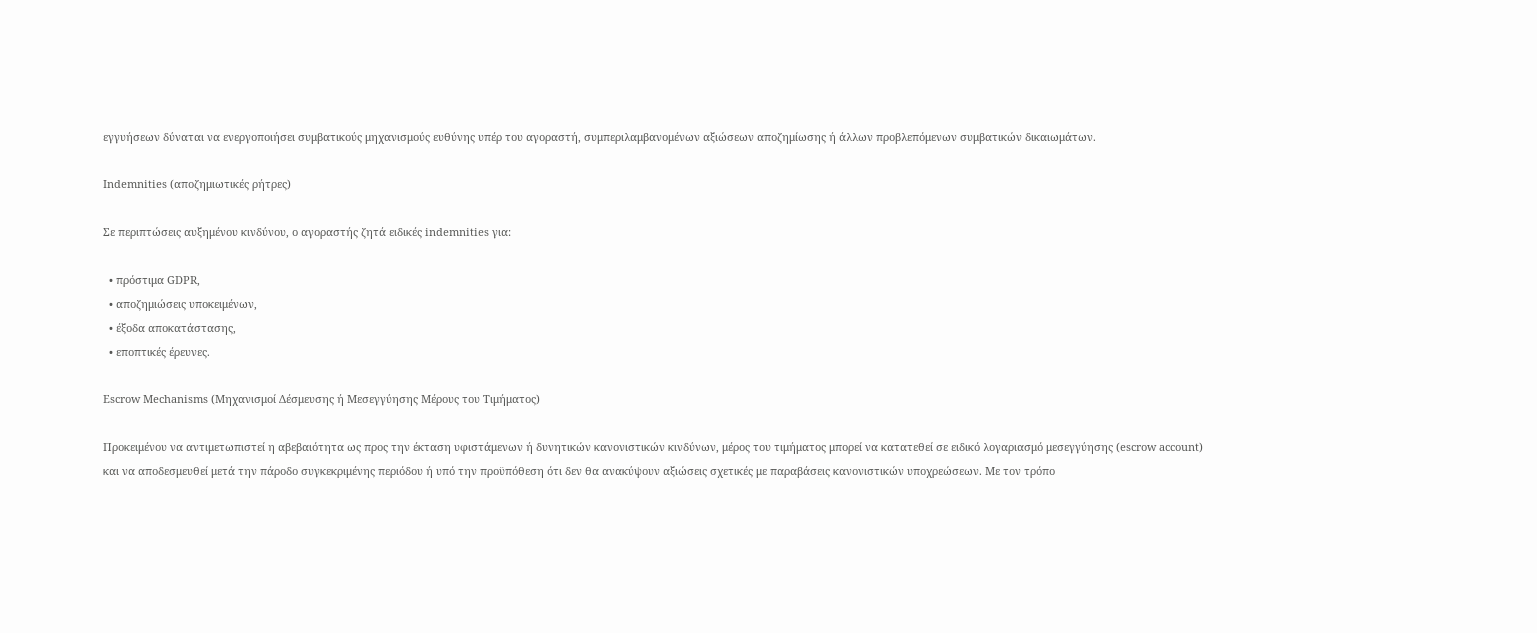εγγυήσεων δύναται να ενεργοποιήσει συμβατικούς μηχανισμούς ευθύνης υπέρ του αγοραστή, συμπεριλαμβανομένων αξιώσεων αποζημίωσης ή άλλων προβλεπόμενων συμβατικών δικαιωμάτων.

Indemnities (αποζημιωτικές ρήτρες)

Σε περιπτώσεις αυξημένου κινδύνου, ο αγοραστής ζητά ειδικές indemnities για:

  • πρόστιμα GDPR,
  • αποζημιώσεις υποκειμένων,
  • έξοδα αποκατάστασης,
  • εποπτικές έρευνες.

Escrow Mechanisms (Μηχανισμοί Δέσμευσης ή Μεσεγγύησης Μέρους του Τιμήματος)

Προκειμένου να αντιμετωπιστεί η αβεβαιότητα ως προς την έκταση υφιστάμενων ή δυνητικών κανονιστικών κινδύνων, μέρος του τιμήματος μπορεί να κατατεθεί σε ειδικό λογαριασμό μεσεγγύησης (escrow account) και να αποδεσμευθεί μετά την πάροδο συγκεκριμένης περιόδου ή υπό την προϋπόθεση ότι δεν θα ανακύψουν αξιώσεις σχετικές με παραβάσεις κανονιστικών υποχρεώσεων. Με τον τρόπο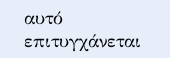αυτό επιτυγχάνεται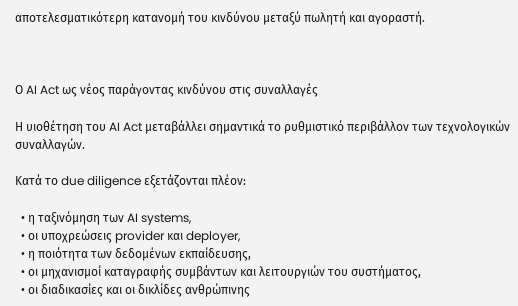αποτελεσματικότερη κατανομή του κινδύνου μεταξύ πωλητή και αγοραστή.



Ο AI Act ως νέος παράγοντας κινδύνου στις συναλλαγές

Η υιοθέτηση του AI Act μεταβάλλει σημαντικά το ρυθμιστικό περιβάλλον των τεχνολογικών συναλλαγών.

Κατά το due diligence εξετάζονται πλέον:

  • η ταξινόμηση των AI systems,
  • οι υποχρεώσεις provider και deployer,
  • η ποιότητα των δεδομένων εκπαίδευσης,
  • οι μηχανισμοί καταγραφής συμβάντων και λειτουργιών του συστήματος,
  • οι διαδικασίες και οι δικλίδες ανθρώπινης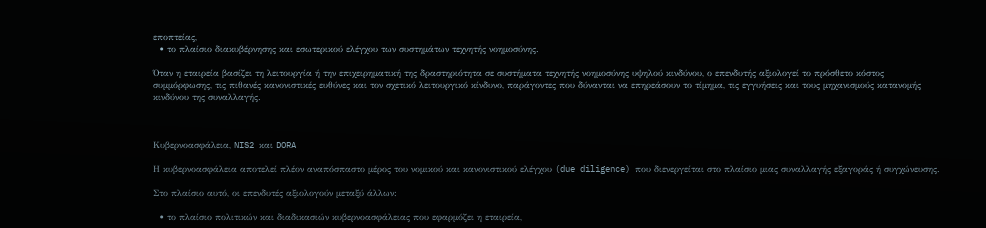εποπτείας,
  • το πλαίσιο διακυβέρνησης και εσωτερικού ελέγχου των συστημάτων τεχνητής νοημοσύνης.

Όταν η εταιρεία βασίζει τη λειτουργία ή την επιχειρηματική της δραστηριότητα σε συστήματα τεχνητής νοημοσύνης υψηλού κινδύνου, ο επενδυτής αξιολογεί το πρόσθετο κόστος συμμόρφωσης, τις πιθανές κανονιστικές ευθύνες και τον σχετικό λειτουργικό κίνδυνο, παράγοντες που δύνανται να επηρεάσουν το τίμημα, τις εγγυήσεις και τους μηχανισμούς κατανομής κινδύνου της συναλλαγής.



Κυβερνοασφάλεια, NIS2 και DORA

Η κυβερνοασφάλεια αποτελεί πλέον αναπόσπαστο μέρος του νομικού και κανονιστικού ελέγχου (due diligence) που διενεργείται στο πλαίσιο μιας συναλλαγής εξαγοράς ή συγχώνευσης.

Στο πλαίσιο αυτό, οι επενδυτές αξιολογούν μεταξύ άλλων:

  • το πλαίσιο πολιτικών και διαδικασιών κυβερνοασφάλειας που εφαρμόζει η εταιρεία,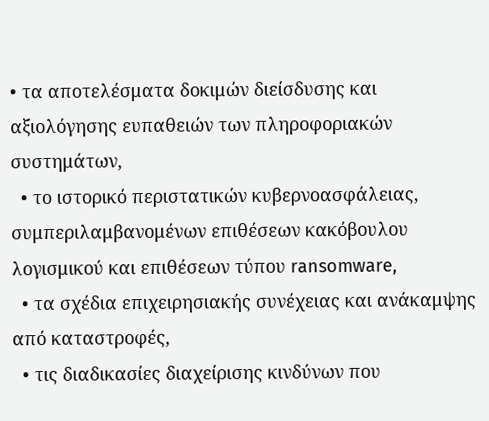• τα αποτελέσματα δοκιμών διείσδυσης και αξιολόγησης ευπαθειών των πληροφοριακών συστημάτων,
  • το ιστορικό περιστατικών κυβερνοασφάλειας, συμπεριλαμβανομένων επιθέσεων κακόβουλου λογισμικού και επιθέσεων τύπου ransomware,
  • τα σχέδια επιχειρησιακής συνέχειας και ανάκαμψης από καταστροφές,
  • τις διαδικασίες διαχείρισης κινδύνων που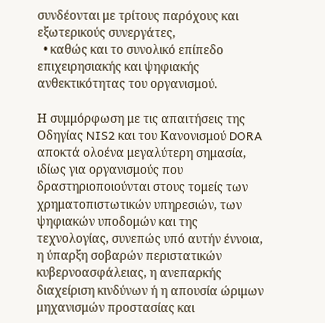συνδέονται με τρίτους παρόχους και εξωτερικούς συνεργάτες,
  • καθώς και το συνολικό επίπεδο επιχειρησιακής και ψηφιακής ανθεκτικότητας του οργανισμού.

Η συμμόρφωση με τις απαιτήσεις της Οδηγίας NIS2 και του Κανονισμού DORA αποκτά ολοένα μεγαλύτερη σημασία, ιδίως για οργανισμούς που δραστηριοποιούνται στους τομείς των χρηματοπιστωτικών υπηρεσιών, των ψηφιακών υποδομών και της τεχνολογίας, συνεπώς υπό αυτήν έννοια, η ύπαρξη σοβαρών περιστατικών κυβερνοασφάλειας, η ανεπαρκής διαχείριση κινδύνων ή η απουσία ώριμων μηχανισμών προστασίας και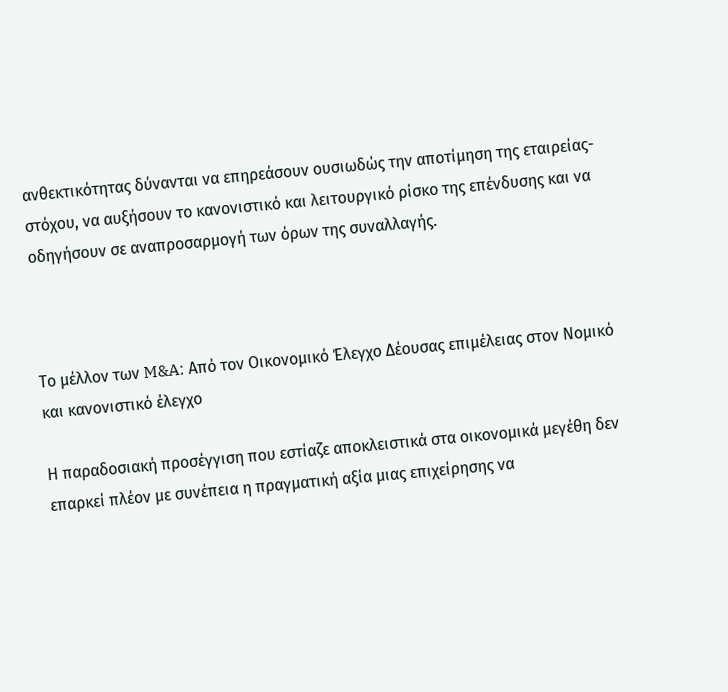ανθεκτικότητας δύνανται να επηρεάσουν ουσιωδώς την αποτίμηση της εταιρείας-στόχου, να αυξήσουν το κανονιστικό και λειτουργικό ρίσκο της επένδυσης και να οδηγήσουν σε αναπροσαρμογή των όρων της συναλλαγής.



Το μέλλον των M&A: Από τον Οικονομικό Έλεγχο Δέουσας επιμέλειας στον Νομικό και κανονιστικό έλεγχο

Η παραδοσιακή προσέγγιση που εστίαζε αποκλειστικά στα οικονομικά μεγέθη δεν επαρκεί πλέον με συνέπεια η πραγματική αξία μιας επιχείρησης να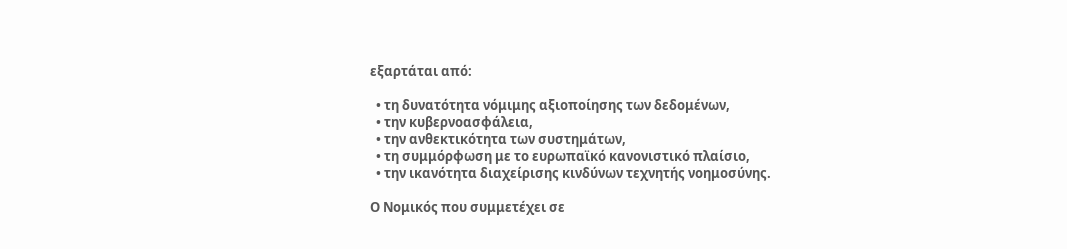εξαρτάται από:

  • τη δυνατότητα νόμιμης αξιοποίησης των δεδομένων,
  • την κυβερνοασφάλεια,
  • την ανθεκτικότητα των συστημάτων,
  • τη συμμόρφωση με το ευρωπαϊκό κανονιστικό πλαίσιο,
  • την ικανότητα διαχείρισης κινδύνων τεχνητής νοημοσύνης.

Ο Νομικός που συμμετέχει σε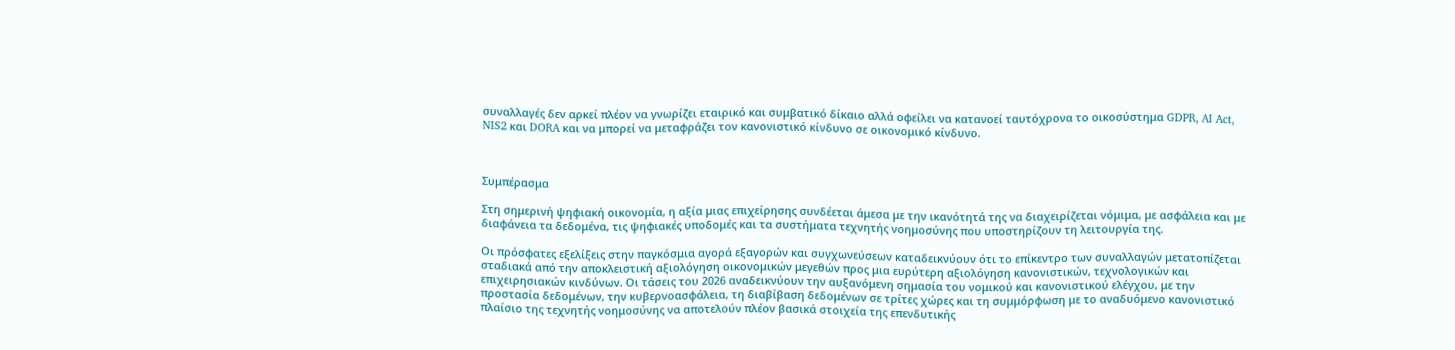συναλλαγές δεν αρκεί πλέον να γνωρίζει εταιρικό και συμβατικό δίκαιο αλλά οφείλει να κατανοεί ταυτόχρονα το οικοσύστημα GDPR, AI Act, NIS2 και DORA και να μπορεί να μεταφράζει τον κανονιστικό κίνδυνο σε οικονομικό κίνδυνο.



Συμπέρασμα

Στη σημερινή ψηφιακή οικονομία, η αξία μιας επιχείρησης συνδέεται άμεσα με την ικανότητά της να διαχειρίζεται νόμιμα, με ασφάλεια και με διαφάνεια τα δεδομένα, τις ψηφιακές υποδομές και τα συστήματα τεχνητής νοημοσύνης που υποστηρίζουν τη λειτουργία της.

Οι πρόσφατες εξελίξεις στην παγκόσμια αγορά εξαγορών και συγχωνεύσεων καταδεικνύουν ότι το επίκεντρο των συναλλαγών μετατοπίζεται σταδιακά από την αποκλειστική αξιολόγηση οικονομικών μεγεθών προς μια ευρύτερη αξιολόγηση κανονιστικών, τεχνολογικών και επιχειρησιακών κινδύνων. Οι τάσεις του 2026 αναδεικνύουν την αυξανόμενη σημασία του νομικού και κανονιστικού ελέγχου, με την προστασία δεδομένων, την κυβερνοασφάλεια, τη διαβίβαση δεδομένων σε τρίτες χώρες και τη συμμόρφωση με το αναδυόμενο κανονιστικό πλαίσιο της τεχνητής νοημοσύνης να αποτελούν πλέον βασικά στοιχεία της επενδυτικής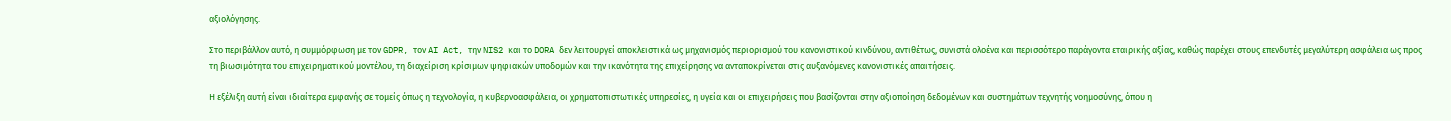αξιολόγησης.

Στο περιβάλλον αυτό, η συμμόρφωση με τον GDPR, τον AI Act, την NIS2 και το DORA δεν λειτουργεί αποκλειστικά ως μηχανισμός περιορισμού του κανονιστικού κινδύνου, αντιθέτως, συνιστά ολοένα και περισσότερο παράγοντα εταιρικής αξίας, καθώς παρέχει στους επενδυτές μεγαλύτερη ασφάλεια ως προς τη βιωσιμότητα του επιχειρηματικού μοντέλου, τη διαχείριση κρίσιμων ψηφιακών υποδομών και την ικανότητα της επιχείρησης να ανταποκρίνεται στις αυξανόμενες κανονιστικές απαιτήσεις.

Η εξέλιξη αυτή είναι ιδιαίτερα εμφανής σε τομείς όπως η τεχνολογία, η κυβερνοασφάλεια, οι χρηματοπιστωτικές υπηρεσίες, η υγεία και οι επιχειρήσεις που βασίζονται στην αξιοποίηση δεδομένων και συστημάτων τεχνητής νοημοσύνης, όπου η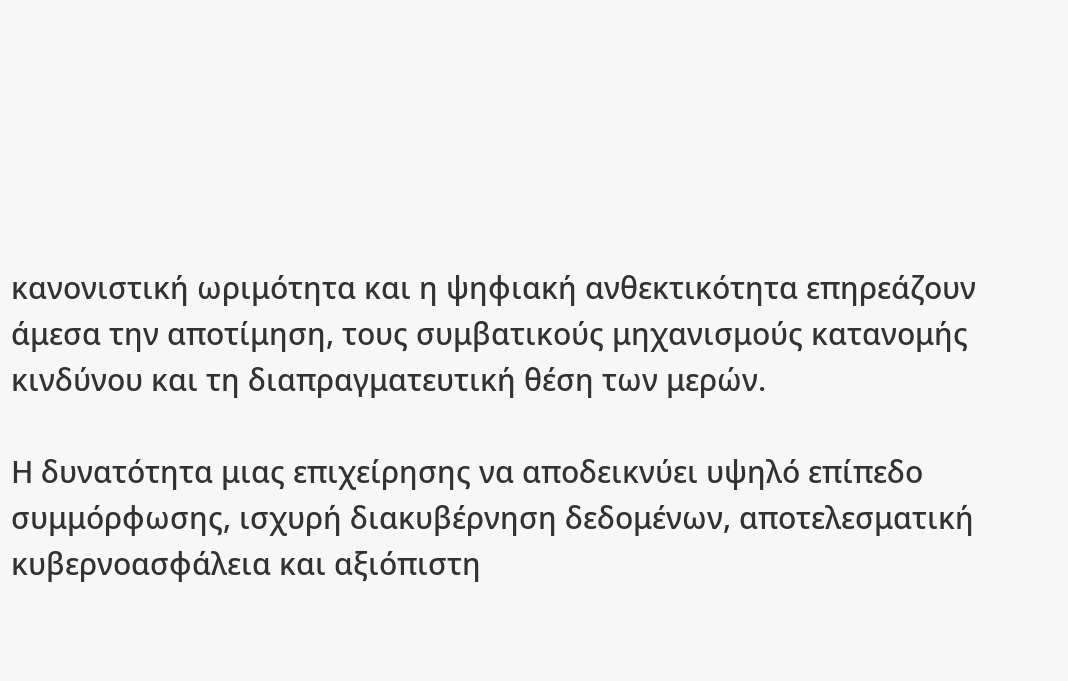κανονιστική ωριμότητα και η ψηφιακή ανθεκτικότητα επηρεάζουν άμεσα την αποτίμηση, τους συμβατικούς μηχανισμούς κατανομής κινδύνου και τη διαπραγματευτική θέση των μερών.

Η δυνατότητα μιας επιχείρησης να αποδεικνύει υψηλό επίπεδο συμμόρφωσης, ισχυρή διακυβέρνηση δεδομένων, αποτελεσματική κυβερνοασφάλεια και αξιόπιστη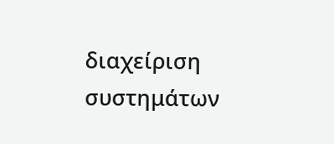διαχείριση συστημάτων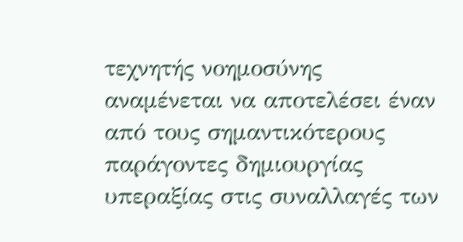τεχνητής νοημοσύνης αναμένεται να αποτελέσει έναν από τους σημαντικότερους παράγοντες δημιουργίας υπεραξίας στις συναλλαγές των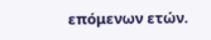επόμενων ετών.